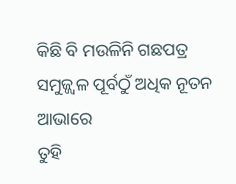କିଛି ବି ମଉଳିନି ଗଛପତ୍ର ସମୁଜ୍ଜ୍ଵଳ ପୂର୍ବଠୁଁ ଅଧିକ ନୂତନ ଆଭାରେ
ତୁହି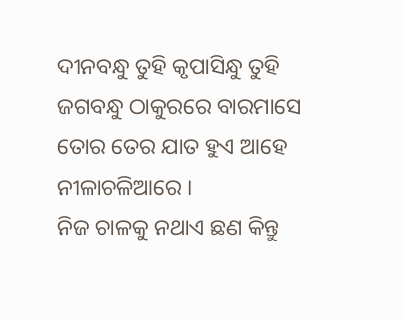ଦୀନବନ୍ଧୁ ତୁହି କୃପାସିନ୍ଧୁ ତୁହି ଜଗବନ୍ଧୁ ଠାକୁରରେ ବାରମାସେ ତୋର ତେର ଯାତ ହୁଏ ଆହେ ନୀଳାଚଳିଆରେ ।
ନିଜ ଚାଳକୁ ନଥାଏ ଛଣ କିନ୍ତୁ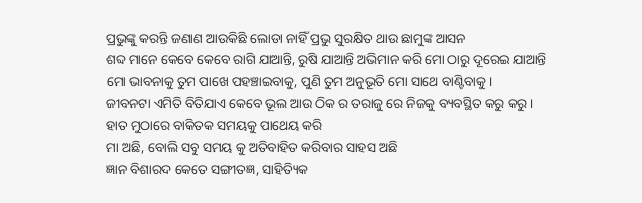ପ୍ରଭୁଙ୍କୁ କରନ୍ତି ଜଣାଣ ଆଉକିଛି ଲୋଡା ନାହିଁ ପ୍ରଭୁ ସୁରକ୍ଷିତ ଥାଉ ଛାମୁଙ୍କ ଆସନ
ଶବ୍ଦ ମାନେ କେବେ କେବେ ରାଗି ଯାଆନ୍ତି, ରୁଷି ଯାଆନ୍ତି ଅଭିମାନ କରି ମୋ ଠାରୁ ଦୂରେଇ ଯାଆନ୍ତି
ମୋ ଭାବନାକୁ ତୁମ ପାଖେ ପହଞ୍ଚାଇବାକୁ, ପୁଣି ତୁମ ଅନୁଭୂତି ମୋ ସାଥେ ବାଣ୍ଟିବାକୁ।
ଜୀବନଟା ଏମିତି ବିତିଯାଏ କେବେ ଭୂଲ ଆଉ ଠିକ ର ତରାଜୁ ରେ ନିଜକୁ ବ୍ୟବସ୍ଥିତ କରୁ କରୁ ।
ହାତ ମୁଠାରେ ବାକିତକ ସମୟକୁ ପାଥେୟ କରି
ମା ଅଛି, ବୋଲି ସବୁ ସମୟ କୁ ଅତିବାହିତ କରିବାର ସାହସ ଅଛି
ଜ୍ଞାନ ବିଶାରଦ କେତେ ସଙ୍ଗୀତଜ୍ଞ, ସାହିତ୍ୟିକ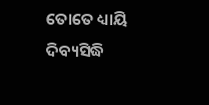ତୋତେ ଧ୍ୟାୟି ଦିବ୍ୟସିଦ୍ଧି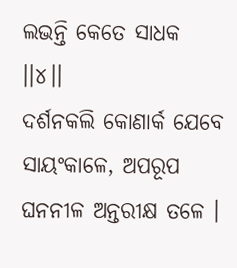ଲଭନ୍ତି କେତେ ସାଧକ ।।୪।।
ଦର୍ଶନକଲି କୋଣାର୍କ ଯେବେ ସାୟଂକାଳେ, ଅପରୂପ ଘନନୀଳ ଅନ୍ତରୀକ୍ଷ ତଳେ ।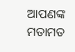ଆପଣଙ୍କ ମତାମତ